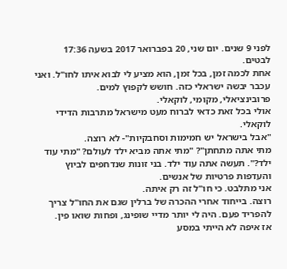לפני 9 שנים. יום שני, 20 בפברואר 2017 בשעה 17:36
לבטים.
אחת לכמה זמן, בכל זמן, הוא מציע לי לבוא איתו לחו"ל. ואני עכבר יבשה ישראלי כזה. חושש לקפוץ למים.
פרובינציאלי, מקומי, לוקאלי.
אולי בכל זאת כדאי לברוח מעט מישראל מתרבות הדידי לוקאלי.
"אבל בישראל יש חמימות וסחבקיות"- לא רוצה.
מתי אתה מתחתן"? "מתי אתה מביא ילד לעולם? "מתי עוד ילד?". תעשה אתה עוד ילד. בני זונות שנדחפים לביוץ והעדפות פרטיות של אנשים.
אני מתלבט. כי חו"ל זה רק איתה.
רוצה. בייחוד אחרי ההכרה של ברלין שגם את החו"ל צריך להפריד פעם. היה לי יותר מדיי שופינג, ופחות שואו פין.
אז איפה לא הייתי במסע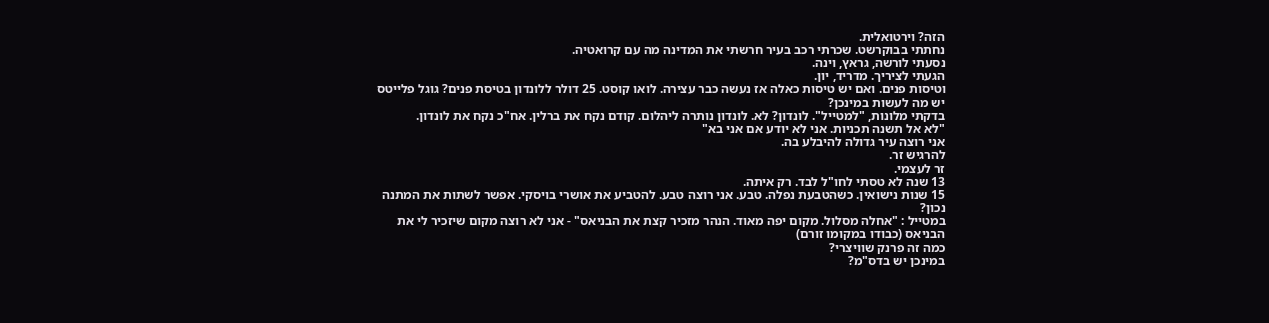הזה? וירטואלית.
נחתתי בבוקרשט. שכרתי רכב בעיר חרשתי את המדינה מה עם קרואטיה.
נסעתי לורשה, גראץ, וינה.
הגעתי לציריך. מדריד, יון.
וטיסות פנים. ואם יש טיסות כאלה אז נעשה כבר עצירה. לואו קוסט. 25 דולר ללונדון בטיסת פנים? גוגל פלייטס
יש מה לעשות במינכן?
בדקתי מלונות, "למטייל". לונדון? לא. לונדון נותרה ליהלום. קודם נקח את ברלין. אח"כ נקח את לונדון.
"לא אל תשנה תכניות. אני לא יודע אם אני בא"
אני רוצה עיר גדולה להיבלע בה.
להרגיש זר.
זר לעצמי.
13 שנה לא טסתי לחו"ל לבד. רק איתה.
15 שנות נישואין. כשהטבעת נפלה. טבע. אני רוצה טבע. להטביע את אושרי בויסקי. אפשר לשתות את המתנה נכון?
במטייל : "אחלה מסלול. מקום יפה מאוד. הנהר מזכיר קצת את הבניאס" - אני לא רוצה מקום שיזכיר לי את הבניאס (כבודו במקומו זורם)
כמה זה פרנק שוויצרי?
במינכן יש בדס"מ?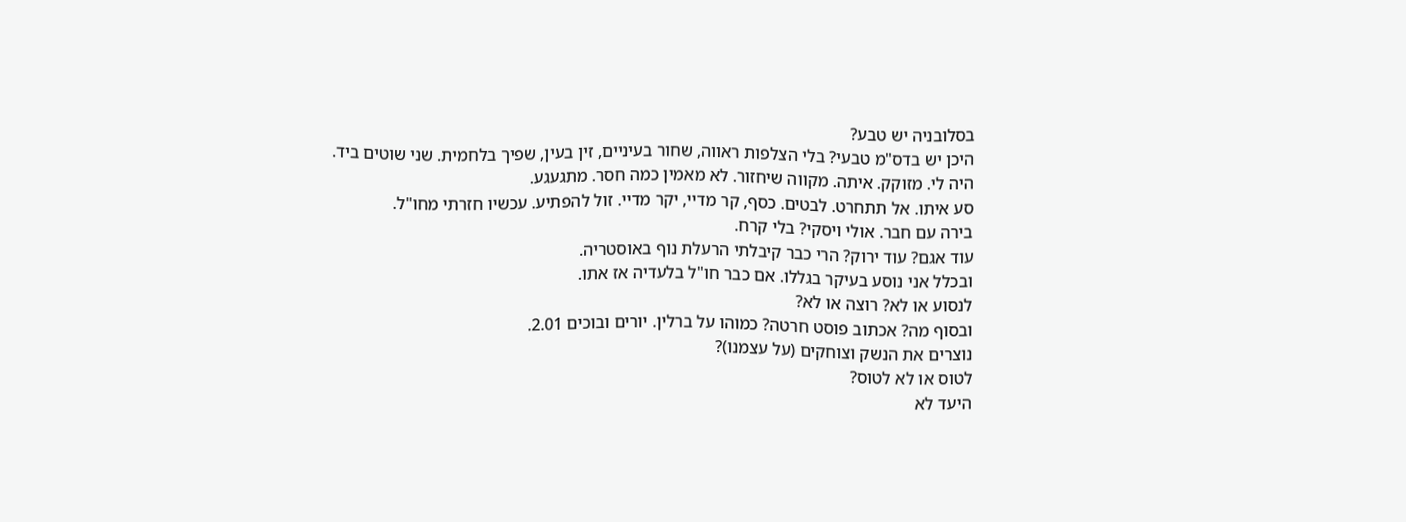בסלובניה יש טבע?
היכן יש בדס"מ טבעי? בלי הצלפות ראווה, שחור בעיניים, זין בעין, שפיך בלחמית. שני שוטים ביד. היה לי. מזוקק. איתה. מקווה שיחזור. לא מאמין כמה חסר. מתגעגע.
סע איתו. אל תתחרט. לבטים. כסף, קר מדיי, יקר מדיי. זול להפתיע. עכשיו חזרתי מחו"ל.
בירה עם חבר. אולי ויסקי? בלי קרח.
עוד אגם? עוד ירוק? הרי כבר קיבלתי הרעלת נוף באוסטריה.
ובכלל אני נוסע בעיקר בגללו. אם כבר חו"ל בלעדיה אז אתו.
לנסוע או לא? רוצה או לא?
ובסוף מה? אכתוב פוסט חרטה? כמוהו על ברלין. יורים ובוכים 2.01.
נוצרים את הנשק וצוחקים (על עצמנו)?
לטוס או לא לטוס?
היעד לא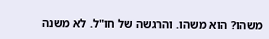משהו? הוא משהו. והרגשה של חו"ל. לא משנה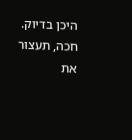היכן בדיוק.
חכה, תעצור את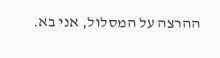ההרצה על המסלול, אני בא.